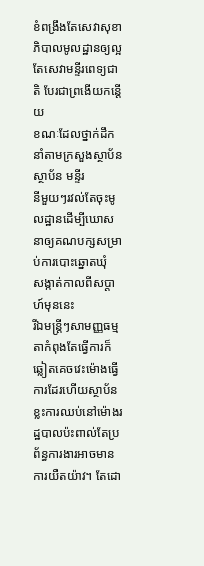ខំពង្រឹងតែសេវាសុខាភិបាលមូលដ្ឋានឲ្យល្អ តែសេវាមន្ទីរពេទ្យជាតិ បែរជាព្រងើយកន្តើយ
ខណៈដែលថ្នាក់ដឹកនាំតាមក្រសួងស្ថាប័ន ស្ថាប័ន មន្ទីរ
នីមួយៗរវល់តែចុះមូលដ្ឋានដើម្បីឃោសនាឲ្យគណបក្សសម្រាប់ការបោះឆ្នោតឃុំ
សង្កាត់កាលពីសប្តាហ៍មុននេះ
រីឯមន្ត្រីៗសាមញ្ញធម្មតាកំពុងតែធ្វើការក៏ឆ្លៀតគេចវេះម៉ោងធ្វើការដែរហើយស្ថាប័នខ្លះការឈប់នៅម៉ោងរដ្ឋបាលប៉ះពាល់តែប្រព័ន្ធការងារអាចមានការយឺតយ៉ាវ។ តែដោ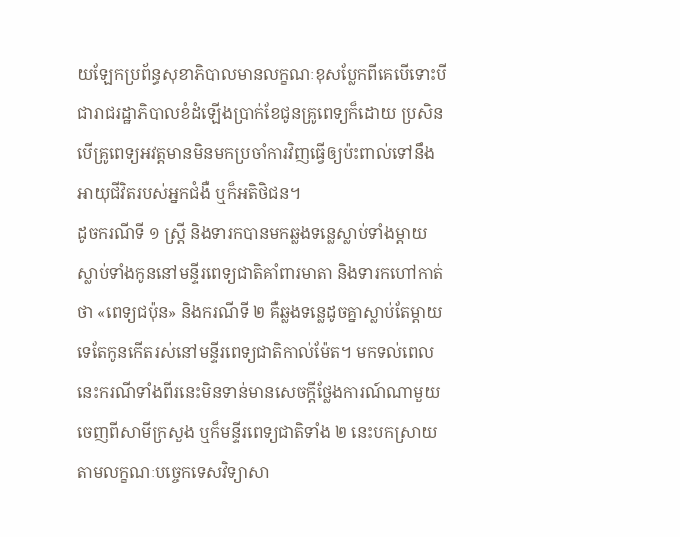យឡែកប្រព័ន្ធសុខាភិបាលមានលក្ខណៈខុសប្លែកពីគេបើទោះបី ជារាជរដ្ឋាភិបាលខំដំឡើងប្រាក់ខែជូនគ្រូពេទ្យក៏ដោយ ប្រសិនបើគ្រូពេទ្យអវត្តមានមិនមកប្រចាំការវិញធ្វើឲ្យប៉ះពាល់ទៅនឹងអាយុជីវិតរបស់អ្នកជំងឺ ឬក៏អតិថិជន។
ដូចករណីទី ១ ស្ត្រី និងទារកបានមកឆ្លងទន្លេស្លាប់ទាំងម្តាយស្លាប់ទាំងកូននៅមន្ទីរពេទ្យជាតិគាំពារមាតា និងទារកហៅកាត់ថា «ពេទ្យជប៉ុន» និងករណីទី ២ គឺឆ្លងទន្លេដូចគ្នាស្លាប់តែម្តាយទេតែកូនកើតរស់នៅមន្ទីរពេទ្យជាតិកាល់ម៉ែត។ មកទល់ពេលនេះករណីទាំងពីរនេះមិនទាន់មានសេចក្តីថ្លែងការណ៍ណាមួយចេញពីសាមីក្រសួង ឬក៏មន្ទីរពេទ្យជាតិទាំង ២ នេះបកស្រាយតាមលក្ខណៈបច្ចេកទេសវិទ្យាសា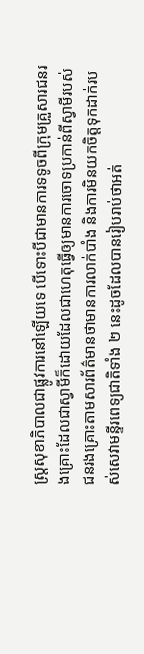ស្ត្រសុខាភិបាលជាផ្លូវការនៅឡើយទេ បើទោះបីជាមានការទទូចពីក្រុមគ្រួសារជនរងគ្រោះដែលជាស្វាមីក៏ដោយដែលជាហេតុធ្វើឲ្យមានការចោទប្រកាន់ពីស្វាមីរបស់ជនរងគ្រោះតាមសារព័ត៌មានថាមានការលាក់បាំង និងការមិនយកចិត្តទុកដាក់របស់សេវាមន្ទីរពេទ្យជាតិទាំង ២ នេះដូចដែលបានរៀបរាប់ថាអត់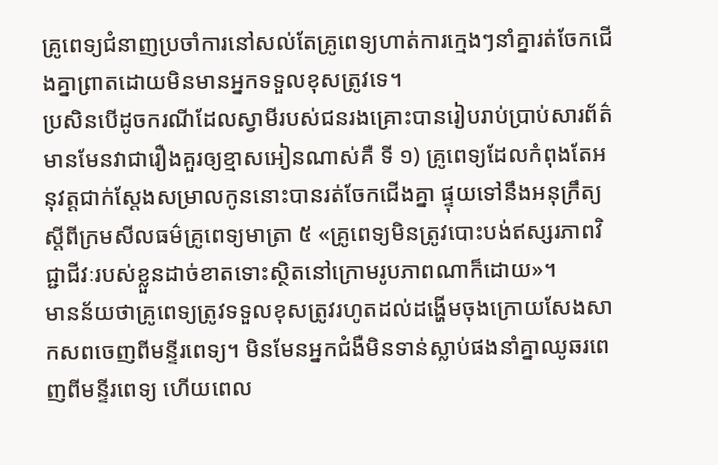គ្រូពេទ្យជំនាញប្រចាំការនៅសល់តែគ្រូពេទ្យហាត់ការក្មេងៗនាំគ្នារត់ចែកជើងគ្នាព្រាតដោយមិនមានអ្នកទទួលខុសត្រូវទេ។
ប្រសិនបើដូចករណីដែលស្វាមីរបស់ជនរងគ្រោះបានរៀបរាប់ប្រាប់សារព័ត៌មានមែនវាជារឿងគួរឲ្យខ្មាសអៀនណាស់គឺ ទី ១) គ្រូពេទ្យដែលកំពុងតែអនុវត្តជាក់ស្តែងសម្រាលកូននោះបានរត់ចែកជើងគ្នា ផ្ទុយទៅនឹងអនុក្រឹត្យស្តីពីក្រមសីលធម៌គ្រូពេទ្យមាត្រា ៥ «គ្រូពេទ្យមិនត្រូវបោះបង់ឥស្សរភាពវិជ្ជាជីវៈរបស់ខ្លួនដាច់ខាតទោះស្ថិតនៅក្រោមរូបភាពណាក៏ដោយ»។
មានន័យថាគ្រូពេទ្យត្រូវទទួលខុសត្រូវរហូតដល់ដង្ហើមចុងក្រោយសែងសាកសពចេញពីមន្ទីរពេទ្យ។ មិនមែនអ្នកជំងឺមិនទាន់ស្លាប់ផងនាំគ្នាឈូឆរពេញពីមន្ទីរពេទ្យ ហើយពេល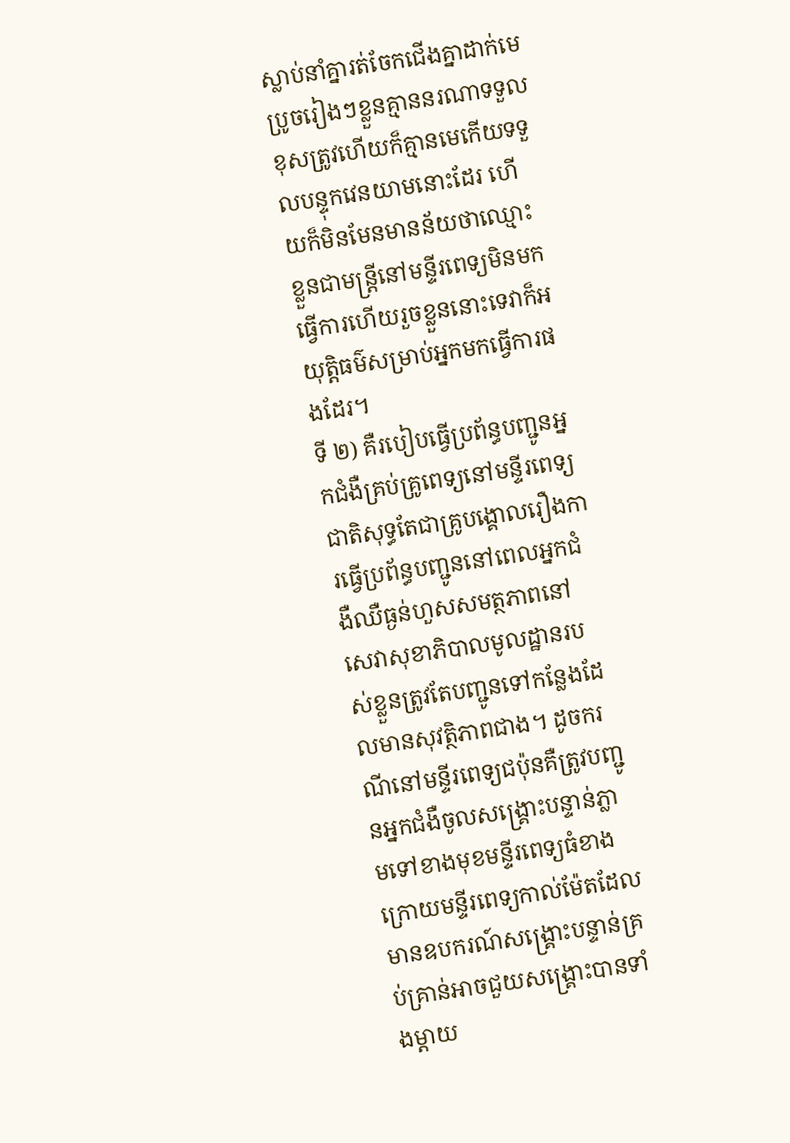ស្លាប់នាំគ្នារត់ចែកជើងគ្នាដាក់មេប្រូចរៀងៗខ្លួនគ្មាននរណាទទួលខុសត្រូវហើយក៏គ្មានមេកើយទទួលបន្ទុកវេនយាមនោះដែរ ហើយក៏មិនមែនមានន័យថាឈ្មោះខ្លួនជាមន្ត្រីនៅមន្ទីរពេទ្យមិនមកធ្វើការហើយរួចខ្លួននោះទេវាក៏អយុត្តិធម៌សម្រាប់អ្នកមកធ្វើការផងដែរ។
ទី ២) គឺរបៀបធ្វើប្រព័ន្ធបញ្ជូនអ្នកជំងឺគ្រប់គ្រូពេទ្យនៅមន្ទីរពេទ្យជាតិសុទ្ធតែជាគ្រូបង្គោលរឿងការធ្វើប្រព័ន្ធបញ្ជូននៅពេលអ្នកជំងឺឈឺធ្ងន់ហួសសមត្ថភាពនៅសេវាសុខាភិបាលមូលដ្ឋានរបស់ខ្លួនត្រូវតែបញ្ជូនទៅកន្លែងដែលមានសុវត្ថិភាពជាង។ ដូចករណីនៅមន្ទីរពេទ្យជប៉ុនគឺត្រូវបញ្ជូនអ្នកជំងឺចូលសង្គ្រោះបន្ទាន់ភ្លាមទៅខាងមុខមន្ទីរពេទ្យធំខាងក្រោយមន្ទីរពេទ្យកាល់ម៉ែតដែលមានឧបករណ៍សង្គ្រោះបន្ទាន់គ្រប់គ្រាន់អាចជួយសង្គ្រោះបានទាំងម្តាយ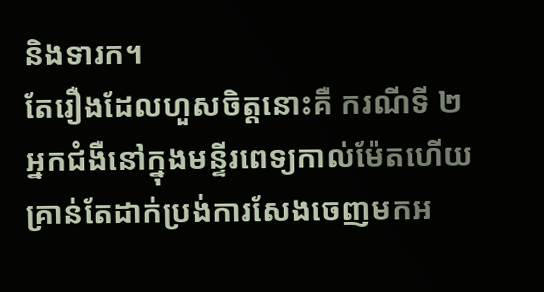និងទារក។
តែរឿងដែលហួសចិត្តនោះគឺ ករណីទី ២ អ្នកជំងឺនៅក្នុងមន្ទីរពេទ្យកាល់ម៉ែតហើយគ្រាន់តែដាក់ប្រង់ការសែងចេញមកអ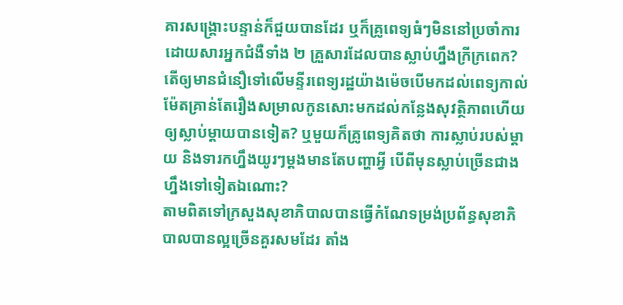គារសង្គ្រោះបន្ទាន់ក៏ជួយបានដែរ ឬក៏គ្រូពេទ្យធំៗមិននៅប្រចាំការដោយសារអ្នកជំងឺទាំង ២ គ្រួសារដែលបានស្លាប់ហ្នឹងក្រីក្រពេក? តើឲ្យមានជំនឿទៅលើមន្ទីរពេទ្យរដ្ឋយ៉ាងម៉េចបើមកដល់ពេទ្យកាល់ម៉ែតគ្រាន់តែរឿងសម្រាលកូនសោះមកដល់កន្លែងសុវត្ថិភាពហើយឲ្យស្លាប់ម្តាយបានទៀត? ឬមួយក៏គ្រូពេទ្យគិតថា ការស្លាប់របស់ម្តាយ និងទារកហ្នឹងយូរៗម្តងមានតែបញ្ហាអ្វី បើពីមុនស្លាប់ច្រើនជាងហ្នឹងទៅទៀតឯណោះ?
តាមពិតទៅក្រសួងសុខាភិបាលបានធ្វើកំណែទម្រង់ប្រព័ន្ធសុខាភិបាលបានល្អច្រើនគួរសមដែរ តាំង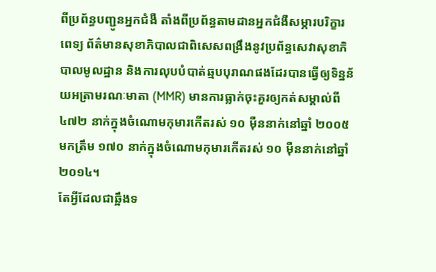ពីប្រព័ន្ធបញ្ជូនអ្នកជំងឺ តាំងពីប្រព័ន្ធតាមដានអ្នកជំងឺសម្ភារបរិក្ខារពេទ្យ ព័ត៌មានសុខាភិបាលជាពិសេសពង្រឹងនូវប្រព័ន្ធសេវាសុខាភិបាលមូលដ្ឋាន និងការលុបបំបាត់ឆ្មបបុរាណផងដែរបានធ្វើឲ្យទិន្នន័យអត្រាមរណៈមាតា (MMR) មានការធ្លាក់ចុះគួរឲ្យកត់សម្គាល់ពី ៤៧២ នាក់ក្នុងចំណោមកុមារកើតរស់ ១០ ម៉ឺននាក់នៅឆ្នាំ ២០០៥ មកត្រឹម ១៧០ នាក់ក្នុងចំណោមកុមារកើតរស់ ១០ ម៉ឺននាក់នៅឆ្នាំ ២០១៤។
តែអ្វីដែលជាឆ្អឹងទ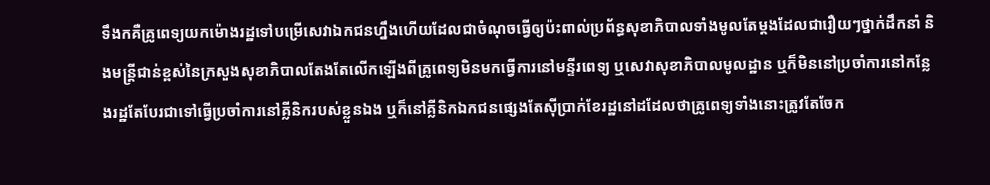ទឹងកគឺគ្រូពេទ្យយកម៉ោងរដ្ឋទៅបម្រើសេវាឯកជនហ្នឹងហើយដែលជាចំណុចធ្វើឲ្យប៉ះពាល់ប្រព័ន្ធសុខាភិបាលទាំងមូលតែម្តងដែលជារឿយៗថ្នាក់ដឹកនាំ និងមន្ត្រីជាន់ខ្ពស់នៃក្រសួងសុខាភិបាលតែងតែលើកឡើងពីគ្រូពេទ្យមិនមកធ្វើការនៅមន្ទីរពេទ្យ ឬសេវាសុខាភិបាលមូលដ្ឋាន ឬក៏មិននៅប្រចាំការនៅកន្លែងរដ្ឋតែបែរជាទៅធ្វើប្រចាំការនៅគ្លីនិករបស់ខ្លួនឯង ឬក៏នៅគ្លីនិកឯកជនផ្សេងតែស៊ីប្រាក់ខែរដ្ឋនៅដដែលថាគ្រូពេទ្យទាំងនោះត្រូវតែចែក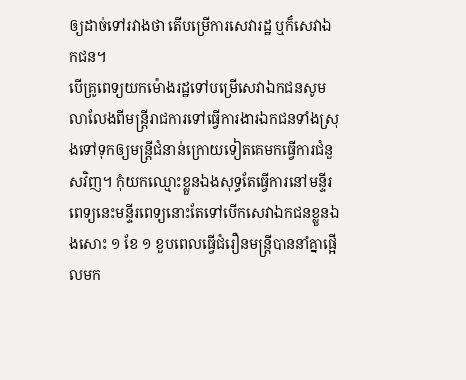ឲ្យដាច់ទៅរវាងថា តើបម្រើការសេវារដ្ឋ ឬក៏សេវាឯកជន។
បើគ្រូពេទ្យយកម៉ោងរដ្ឋទៅបម្រើសេវាឯកជនសូមលាលែងពីមន្ត្រីរាជការទៅធ្វើការងារឯកជនទាំងស្រុងទៅទុកឲ្យមន្ត្រីជំនាន់ក្រោយទៀតគេមកធ្វើការជំនួសវិញ។ កុំយកឈ្មោះខ្លួនឯងសុទ្ធតែធ្វើការនៅមន្ទីរពេទ្យនេះមន្ទីរពេទ្យនោះតែទៅបើកសេវាឯកជនខ្លួនឯងសោះ ១ ខែ ១ ខួបពេលធ្វើជំរឿនមន្ត្រីបាននាំគ្នាផ្អើលមក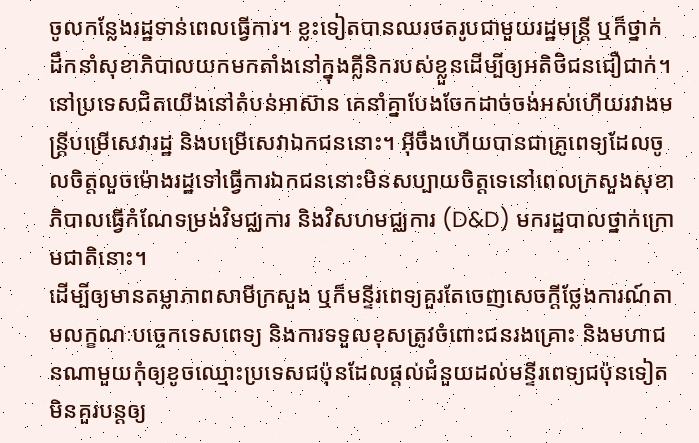ចូលកន្លែងរដ្ឋទាន់ពេលធ្វើការ។ ខ្លះទៀតបានឈរថតរូបជាមួយរដ្ឋមន្ត្រី ឬក៏ថ្នាក់ដឹកនាំសុខាភិបាលយកមកតាំងនៅក្នុងគ្លីនិករបស់ខ្លួនដើម្បីឲ្យអតិថិជនជឿជាក់។
នៅប្រទេសជិតយើងនៅតំបន់អាស៊ាន គេនាំគ្នាបែងចែកដាច់ចង់អស់ហើយរវាងមន្ត្រីបម្រើសេវារដ្ឋ និងបម្រើសេវាឯកជននោះ។ អ៊ីចឹងហើយបានជាគ្រូពេទ្យដែលចូលចិត្តលួចម៉ោងរដ្ឋទៅធ្វើការឯកជននោះមិនសប្បាយចិត្តទេនៅពេលក្រសួងសុខាភិបាលធ្វើកំណែទម្រង់វិមជ្ឈការ និងវិសហមជ្ឈការ (D&D) មករដ្ឋបាលថ្នាក់ក្រោមជាតិនោះ។
ដើម្បីឲ្យមានតម្លាភាពសាមីក្រសួង ឬក៏មន្ទីរពេទ្យគួរតែចេញសេចក្តីថ្លែងការណ៍តាមលក្ខណៈបច្ចេកទេសពេទ្យ និងការទទួលខុសត្រូវចំពោះជនរងគ្រោះ និងមហាជនណាមួយកុំឲ្យខូចឈ្មោះប្រទេសជប៉ុនដែលផ្តល់ជំនួយដល់មន្ទីរពេទ្យជប៉ុនទៀត មិនគួរបន្តឲ្យ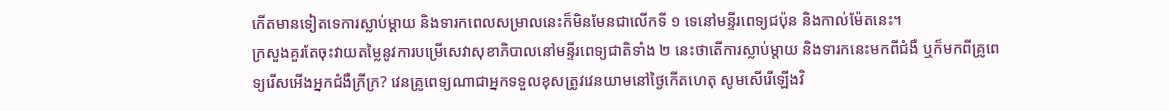កើតមានទៀតទេការស្លាប់ម្តាយ និងទារកពេលសម្រាលនេះក៏មិនមែនជាលើកទី ១ ទេនៅមន្ទីរពេទ្យជប៉ុន និងកាល់ម៉ែតនេះ។
ក្រសួងគួរតែចុះវាយតម្លៃនូវការបម្រើសេវាសុខាភិបាលនៅមន្ទីរពេទ្យជាតិទាំង ២ នេះថាតើការស្លាប់ម្តាយ និងទារកនេះមកពីជំងឺ ឬក៏មកពីគ្រូពេទ្យរើសអើងអ្នកជំងឺក្រីក្រ? វេនគ្រូពេទ្យណាជាអ្នកទទួលខុសត្រូវវេនយាមនៅថ្ងៃកើតហេតុ សូមសើរើឡើងវិ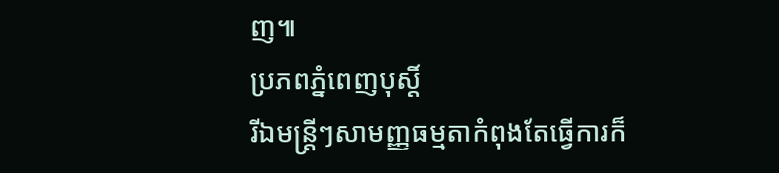ញ៕
ប្រភពភ្នំពេញបុស្តិ៍
រីឯមន្ត្រីៗសាមញ្ញធម្មតាកំពុងតែធ្វើការក៏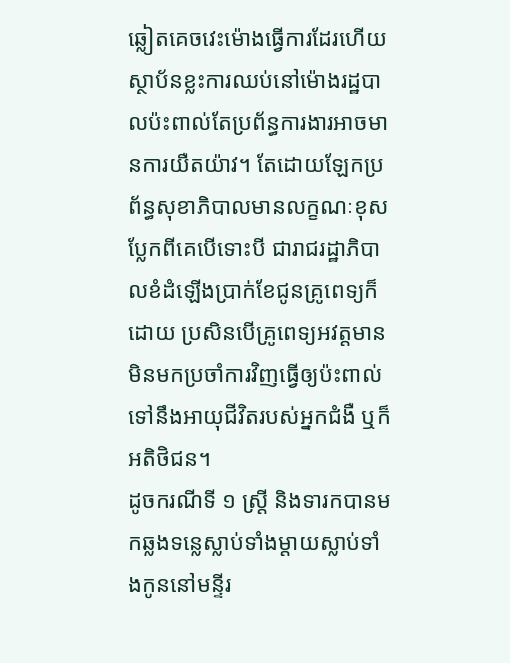ឆ្លៀតគេចវេះម៉ោងធ្វើការដែរហើយស្ថាប័នខ្លះការឈប់នៅម៉ោងរដ្ឋបាលប៉ះពាល់តែប្រព័ន្ធការងារអាចមានការយឺតយ៉ាវ។ តែដោយឡែកប្រព័ន្ធសុខាភិបាលមានលក្ខណៈខុសប្លែកពីគេបើទោះបី ជារាជរដ្ឋាភិបាលខំដំឡើងប្រាក់ខែជូនគ្រូពេទ្យក៏ដោយ ប្រសិនបើគ្រូពេទ្យអវត្តមានមិនមកប្រចាំការវិញធ្វើឲ្យប៉ះពាល់ទៅនឹងអាយុជីវិតរបស់អ្នកជំងឺ ឬក៏អតិថិជន។
ដូចករណីទី ១ ស្ត្រី និងទារកបានមកឆ្លងទន្លេស្លាប់ទាំងម្តាយស្លាប់ទាំងកូននៅមន្ទីរ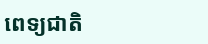ពេទ្យជាតិ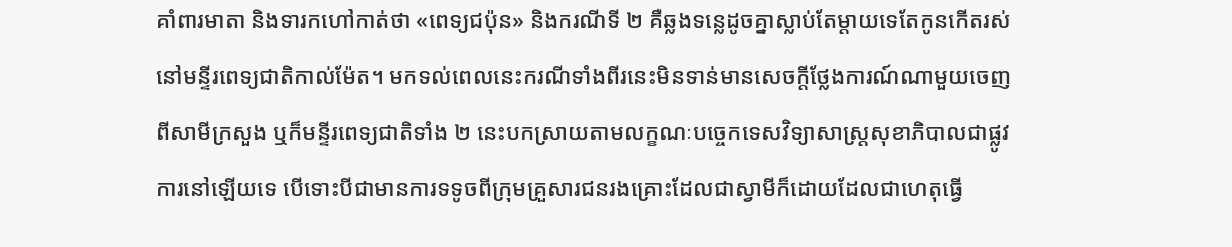គាំពារមាតា និងទារកហៅកាត់ថា «ពេទ្យជប៉ុន» និងករណីទី ២ គឺឆ្លងទន្លេដូចគ្នាស្លាប់តែម្តាយទេតែកូនកើតរស់នៅមន្ទីរពេទ្យជាតិកាល់ម៉ែត។ មកទល់ពេលនេះករណីទាំងពីរនេះមិនទាន់មានសេចក្តីថ្លែងការណ៍ណាមួយចេញពីសាមីក្រសួង ឬក៏មន្ទីរពេទ្យជាតិទាំង ២ នេះបកស្រាយតាមលក្ខណៈបច្ចេកទេសវិទ្យាសាស្ត្រសុខាភិបាលជាផ្លូវការនៅឡើយទេ បើទោះបីជាមានការទទូចពីក្រុមគ្រួសារជនរងគ្រោះដែលជាស្វាមីក៏ដោយដែលជាហេតុធ្វើ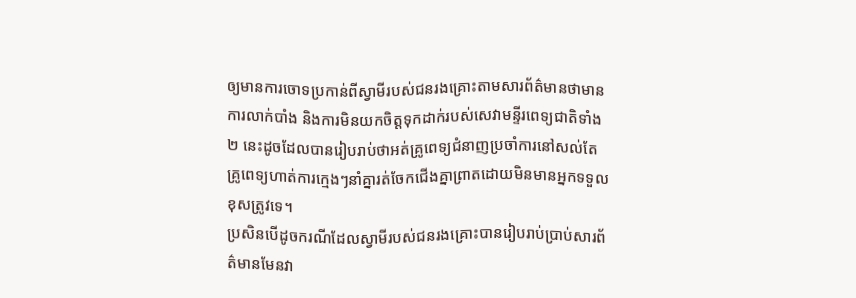ឲ្យមានការចោទប្រកាន់ពីស្វាមីរបស់ជនរងគ្រោះតាមសារព័ត៌មានថាមានការលាក់បាំង និងការមិនយកចិត្តទុកដាក់របស់សេវាមន្ទីរពេទ្យជាតិទាំង ២ នេះដូចដែលបានរៀបរាប់ថាអត់គ្រូពេទ្យជំនាញប្រចាំការនៅសល់តែគ្រូពេទ្យហាត់ការក្មេងៗនាំគ្នារត់ចែកជើងគ្នាព្រាតដោយមិនមានអ្នកទទួលខុសត្រូវទេ។
ប្រសិនបើដូចករណីដែលស្វាមីរបស់ជនរងគ្រោះបានរៀបរាប់ប្រាប់សារព័ត៌មានមែនវា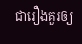ជារឿងគួរឲ្យ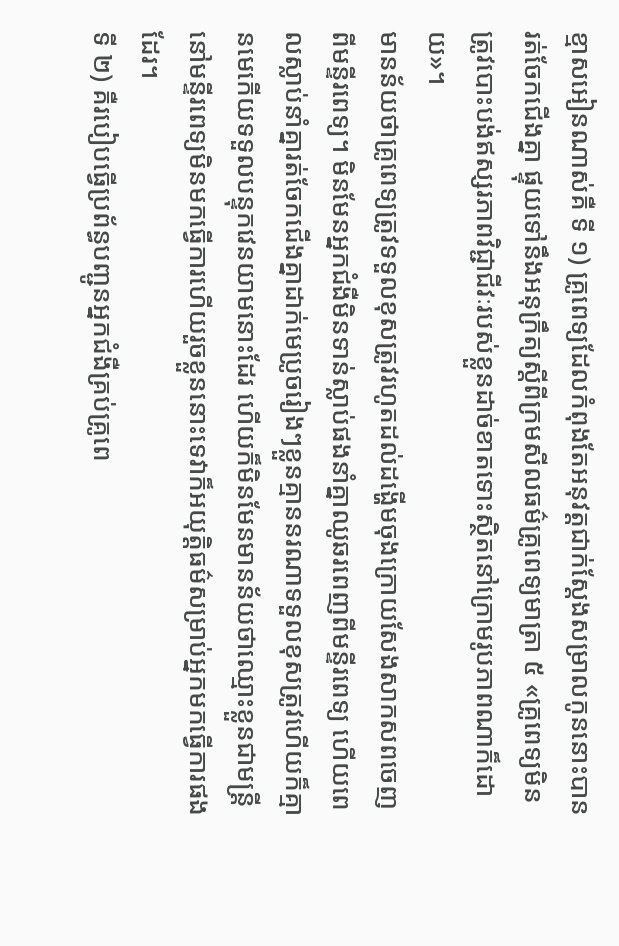ខ្មាសអៀនណាស់គឺ ទី ១) គ្រូពេទ្យដែលកំពុងតែអនុវត្តជាក់ស្តែងសម្រាលកូននោះបានរត់ចែកជើងគ្នា ផ្ទុយទៅនឹងអនុក្រឹត្យស្តីពីក្រមសីលធម៌គ្រូពេទ្យមាត្រា ៥ «គ្រូពេទ្យមិនត្រូវបោះបង់ឥស្សរភាពវិជ្ជាជីវៈរបស់ខ្លួនដាច់ខាតទោះស្ថិតនៅក្រោមរូបភាពណាក៏ដោយ»។
មានន័យថាគ្រូពេទ្យត្រូវទទួលខុសត្រូវរហូតដល់ដង្ហើមចុងក្រោយសែងសាកសពចេញពីមន្ទីរពេទ្យ។ មិនមែនអ្នកជំងឺមិនទាន់ស្លាប់ផងនាំគ្នាឈូឆរពេញពីមន្ទីរពេទ្យ ហើយពេលស្លាប់នាំគ្នារត់ចែកជើងគ្នាដាក់មេប្រូចរៀងៗខ្លួនគ្មាននរណាទទួលខុសត្រូវហើយក៏គ្មានមេកើយទទួលបន្ទុកវេនយាមនោះដែរ ហើយក៏មិនមែនមានន័យថាឈ្មោះខ្លួនជាមន្ត្រីនៅមន្ទីរពេទ្យមិនមកធ្វើការហើយរួចខ្លួននោះទេវាក៏អយុត្តិធម៌សម្រាប់អ្នកមកធ្វើការផងដែរ។
ទី ២) គឺរបៀបធ្វើប្រព័ន្ធបញ្ជូនអ្នកជំងឺគ្រប់គ្រូពេ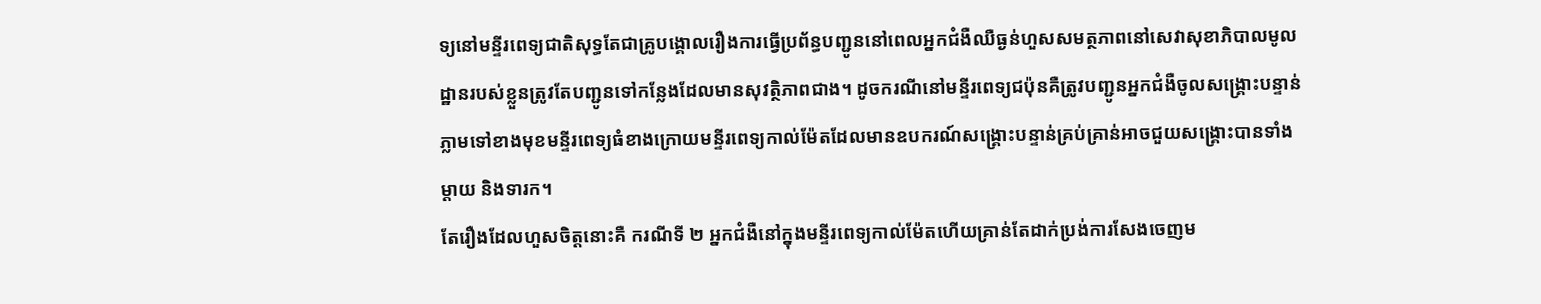ទ្យនៅមន្ទីរពេទ្យជាតិសុទ្ធតែជាគ្រូបង្គោលរឿងការធ្វើប្រព័ន្ធបញ្ជូននៅពេលអ្នកជំងឺឈឺធ្ងន់ហួសសមត្ថភាពនៅសេវាសុខាភិបាលមូលដ្ឋានរបស់ខ្លួនត្រូវតែបញ្ជូនទៅកន្លែងដែលមានសុវត្ថិភាពជាង។ ដូចករណីនៅមន្ទីរពេទ្យជប៉ុនគឺត្រូវបញ្ជូនអ្នកជំងឺចូលសង្គ្រោះបន្ទាន់ភ្លាមទៅខាងមុខមន្ទីរពេទ្យធំខាងក្រោយមន្ទីរពេទ្យកាល់ម៉ែតដែលមានឧបករណ៍សង្គ្រោះបន្ទាន់គ្រប់គ្រាន់អាចជួយសង្គ្រោះបានទាំងម្តាយ និងទារក។
តែរឿងដែលហួសចិត្តនោះគឺ ករណីទី ២ អ្នកជំងឺនៅក្នុងមន្ទីរពេទ្យកាល់ម៉ែតហើយគ្រាន់តែដាក់ប្រង់ការសែងចេញម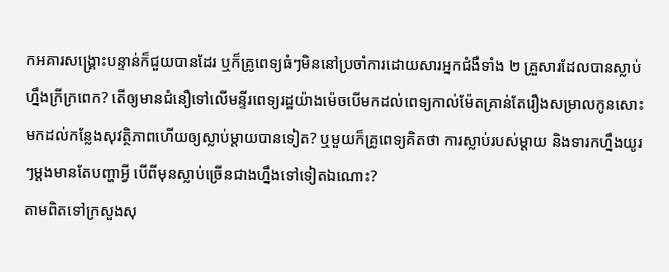កអគារសង្គ្រោះបន្ទាន់ក៏ជួយបានដែរ ឬក៏គ្រូពេទ្យធំៗមិននៅប្រចាំការដោយសារអ្នកជំងឺទាំង ២ គ្រួសារដែលបានស្លាប់ហ្នឹងក្រីក្រពេក? តើឲ្យមានជំនឿទៅលើមន្ទីរពេទ្យរដ្ឋយ៉ាងម៉េចបើមកដល់ពេទ្យកាល់ម៉ែតគ្រាន់តែរឿងសម្រាលកូនសោះមកដល់កន្លែងសុវត្ថិភាពហើយឲ្យស្លាប់ម្តាយបានទៀត? ឬមួយក៏គ្រូពេទ្យគិតថា ការស្លាប់របស់ម្តាយ និងទារកហ្នឹងយូរៗម្តងមានតែបញ្ហាអ្វី បើពីមុនស្លាប់ច្រើនជាងហ្នឹងទៅទៀតឯណោះ?
តាមពិតទៅក្រសួងសុ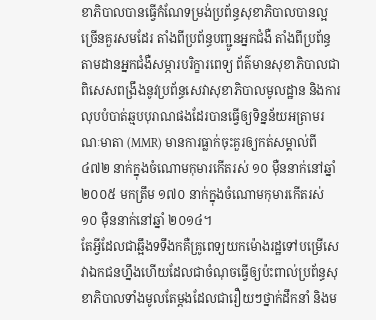ខាភិបាលបានធ្វើកំណែទម្រង់ប្រព័ន្ធសុខាភិបាលបានល្អច្រើនគួរសមដែរ តាំងពីប្រព័ន្ធបញ្ជូនអ្នកជំងឺ តាំងពីប្រព័ន្ធតាមដានអ្នកជំងឺសម្ភារបរិក្ខារពេទ្យ ព័ត៌មានសុខាភិបាលជាពិសេសពង្រឹងនូវប្រព័ន្ធសេវាសុខាភិបាលមូលដ្ឋាន និងការលុបបំបាត់ឆ្មបបុរាណផងដែរបានធ្វើឲ្យទិន្នន័យអត្រាមរណៈមាតា (MMR) មានការធ្លាក់ចុះគួរឲ្យកត់សម្គាល់ពី ៤៧២ នាក់ក្នុងចំណោមកុមារកើតរស់ ១០ ម៉ឺននាក់នៅឆ្នាំ ២០០៥ មកត្រឹម ១៧០ នាក់ក្នុងចំណោមកុមារកើតរស់ ១០ ម៉ឺននាក់នៅឆ្នាំ ២០១៤។
តែអ្វីដែលជាឆ្អឹងទទឹងកគឺគ្រូពេទ្យយកម៉ោងរដ្ឋទៅបម្រើសេវាឯកជនហ្នឹងហើយដែលជាចំណុចធ្វើឲ្យប៉ះពាល់ប្រព័ន្ធសុខាភិបាលទាំងមូលតែម្តងដែលជារឿយៗថ្នាក់ដឹកនាំ និងម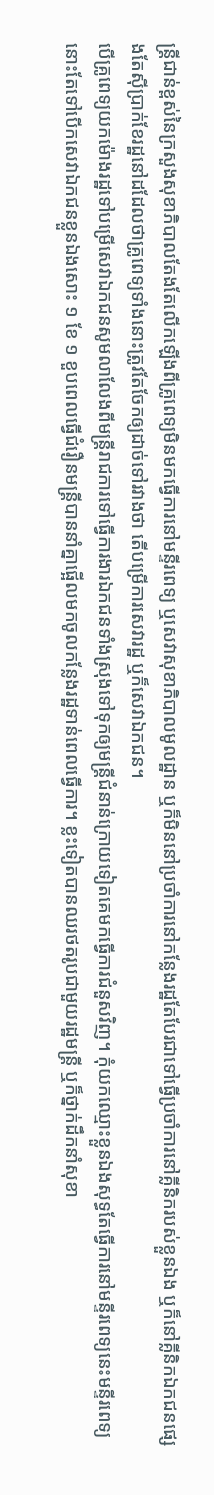ន្ត្រីជាន់ខ្ពស់នៃក្រសួងសុខាភិបាលតែងតែលើកឡើងពីគ្រូពេទ្យមិនមកធ្វើការនៅមន្ទីរពេទ្យ ឬសេវាសុខាភិបាលមូលដ្ឋាន ឬក៏មិននៅប្រចាំការនៅកន្លែងរដ្ឋតែបែរជាទៅធ្វើប្រចាំការនៅគ្លីនិករបស់ខ្លួនឯង ឬក៏នៅគ្លីនិកឯកជនផ្សេងតែស៊ីប្រាក់ខែរដ្ឋនៅដដែលថាគ្រូពេទ្យទាំងនោះត្រូវតែចែកឲ្យដាច់ទៅរវាងថា តើបម្រើការសេវារដ្ឋ ឬក៏សេវាឯកជន។
បើគ្រូពេទ្យយកម៉ោងរដ្ឋទៅបម្រើសេវាឯកជនសូមលាលែងពីមន្ត្រីរាជការទៅធ្វើការងារឯកជនទាំងស្រុងទៅទុកឲ្យមន្ត្រីជំនាន់ក្រោយទៀតគេមកធ្វើការជំនួសវិញ។ កុំយកឈ្មោះខ្លួនឯងសុទ្ធតែធ្វើការនៅមន្ទីរពេទ្យនេះមន្ទីរពេទ្យនោះតែទៅបើកសេវាឯកជនខ្លួនឯងសោះ ១ ខែ ១ ខួបពេលធ្វើជំរឿនមន្ត្រីបាននាំគ្នាផ្អើលមកចូលកន្លែងរដ្ឋទាន់ពេលធ្វើការ។ ខ្លះទៀតបានឈរថតរូបជាមួយរដ្ឋមន្ត្រី ឬក៏ថ្នាក់ដឹកនាំសុខា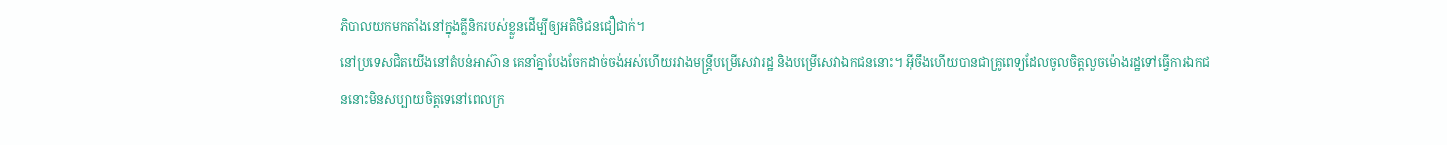ភិបាលយកមកតាំងនៅក្នុងគ្លីនិករបស់ខ្លួនដើម្បីឲ្យអតិថិជនជឿជាក់។
នៅប្រទេសជិតយើងនៅតំបន់អាស៊ាន គេនាំគ្នាបែងចែកដាច់ចង់អស់ហើយរវាងមន្ត្រីបម្រើសេវារដ្ឋ និងបម្រើសេវាឯកជននោះ។ អ៊ីចឹងហើយបានជាគ្រូពេទ្យដែលចូលចិត្តលួចម៉ោងរដ្ឋទៅធ្វើការឯកជននោះមិនសប្បាយចិត្តទេនៅពេលក្រ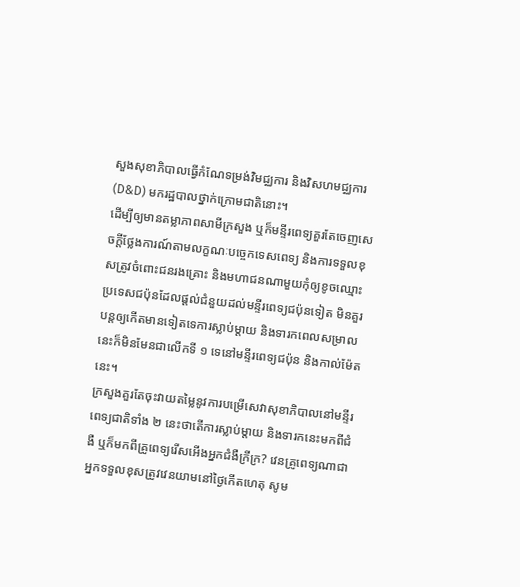សួងសុខាភិបាលធ្វើកំណែទម្រង់វិមជ្ឈការ និងវិសហមជ្ឈការ (D&D) មករដ្ឋបាលថ្នាក់ក្រោមជាតិនោះ។
ដើម្បីឲ្យមានតម្លាភាពសាមីក្រសួង ឬក៏មន្ទីរពេទ្យគួរតែចេញសេចក្តីថ្លែងការណ៍តាមលក្ខណៈបច្ចេកទេសពេទ្យ និងការទទួលខុសត្រូវចំពោះជនរងគ្រោះ និងមហាជនណាមួយកុំឲ្យខូចឈ្មោះប្រទេសជប៉ុនដែលផ្តល់ជំនួយដល់មន្ទីរពេទ្យជប៉ុនទៀត មិនគួរបន្តឲ្យកើតមានទៀតទេការស្លាប់ម្តាយ និងទារកពេលសម្រាលនេះក៏មិនមែនជាលើកទី ១ ទេនៅមន្ទីរពេទ្យជប៉ុន និងកាល់ម៉ែតនេះ។
ក្រសួងគួរតែចុះវាយតម្លៃនូវការបម្រើសេវាសុខាភិបាលនៅមន្ទីរពេទ្យជាតិទាំង ២ នេះថាតើការស្លាប់ម្តាយ និងទារកនេះមកពីជំងឺ ឬក៏មកពីគ្រូពេទ្យរើសអើងអ្នកជំងឺក្រីក្រ? វេនគ្រូពេទ្យណាជាអ្នកទទួលខុសត្រូវវេនយាមនៅថ្ងៃកើតហេតុ សូម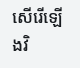សើរើឡើងវិ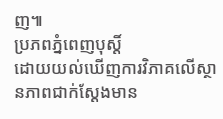ញ៕
ប្រភពភ្នំពេញបុស្តិ៍
ដោយយល់ឃើញការវិភាគលើស្ថានភាពជាក់ស្ដែងមាន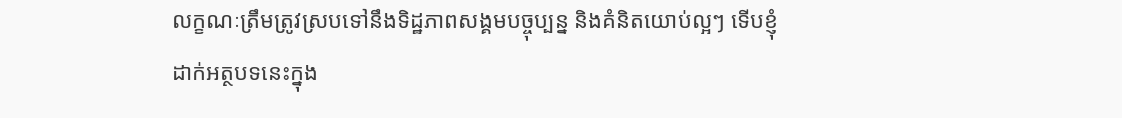លក្ខណៈត្រឹមត្រូវស្របទៅនឹងទិដ្ឋភាពសង្គមបច្ចុប្បន្ន និងគំនិតយោប់ល្អៗ ទើបខ្ញុំដាក់អត្ថបទនេះក្នុង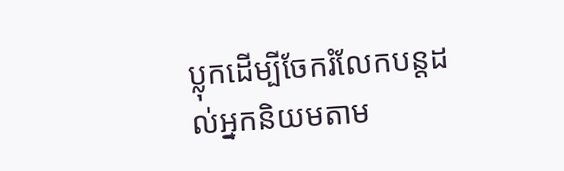ប្លុកដើម្បីចែករំលែកបន្តដល់អ្នកនិយមតាម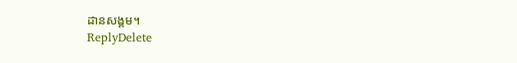ដានសង្គម។
ReplyDelete